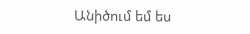Անիծում եմ ես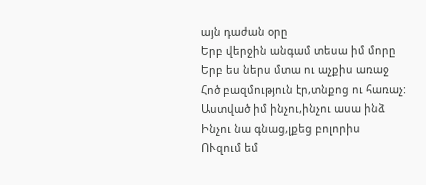այն դաժան օրը
Երբ վերջին անգամ տեսա իմ մորը
Երբ ես ներս մտա ու աչքիս առաջ
Հոծ բազմություն էր,տնքոց ու հառաչ:
Աստված իմ ինչու,ինչու ասա ինձ
Ինչու նա գնաց,լքեց բոլորիս
ՈՒզում եմ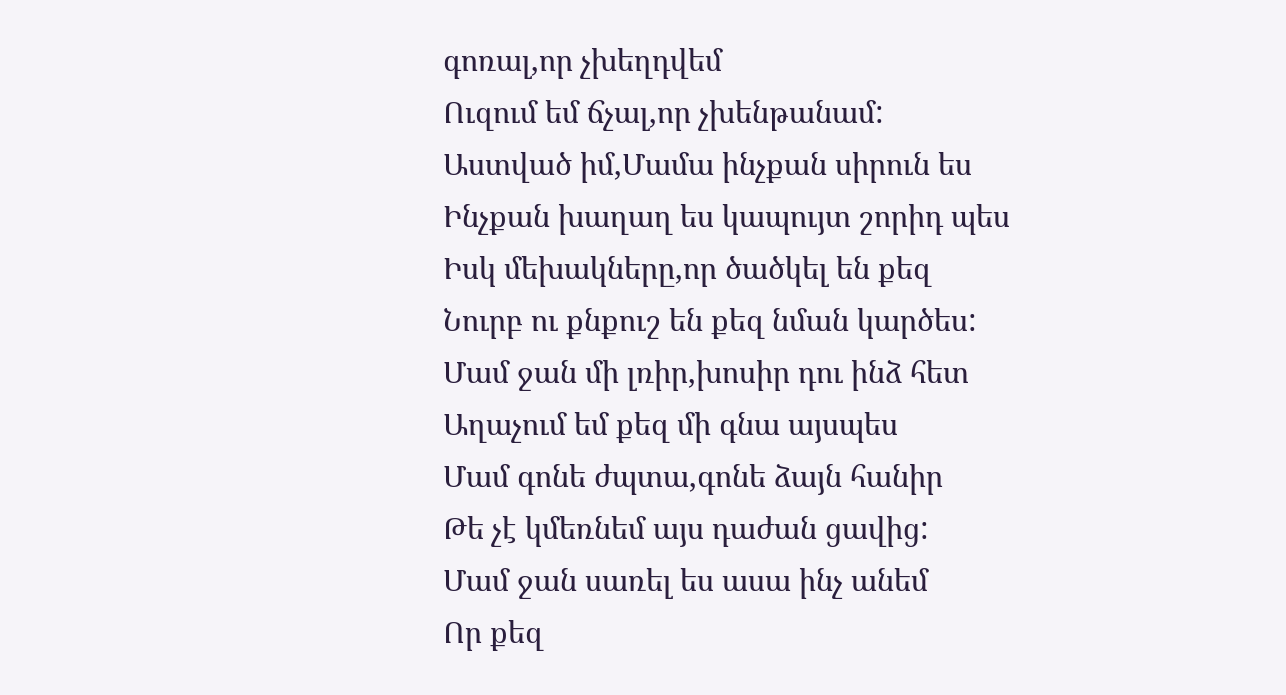գոռալ,որ չխեղդվեմ
Ուզում եմ ճչալ,որ չխենթանամ:
Աստված իմ,Մամա ինչքան սիրուն ես
Ինչքան խաղաղ ես կապույտ շորիդ պես
Իսկ մեխակները,որ ծածկել են քեզ
Նուրբ ու քնքուշ են քեզ նման կարծես:
Մամ ջան մի լռիր,խոսիր դու ինձ հետ
Աղաչում եմ քեզ մի գնա այսպես
Մամ գոնե ժպտա,գոնե ձայն հանիր
Թե չէ կմեռնեմ այս դաժան ցավից:
Մամ ջան սառել ես ասա ինչ անեմ
Որ քեզ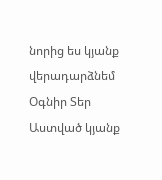նորից ես կյանք վերադարձնեմ
Օգնիր Տեր Աստված կյանք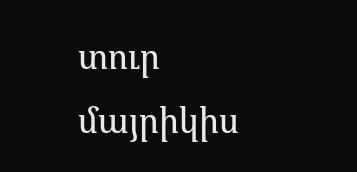տուր մայրիկիս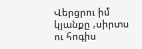Վերցրու իմ կյանքը ,սիրտս ու հոգիս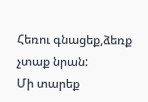Հեռու գնացեք,ձեռք չտաք նրան:
Մի տարեք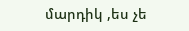մարդիկ ,ես չե